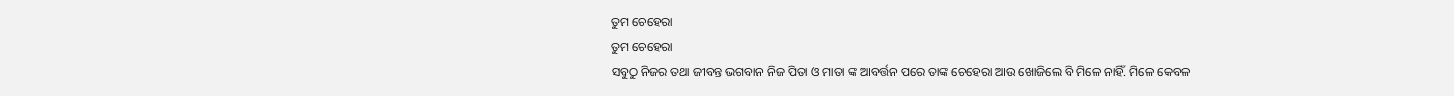ତୁମ ଚେହେରା
ତୁମ ଚେହେରା
ସବୁଠୁ ନିଜର ତଥା ଜୀବନ୍ତ ଭଗବାନ ନିଜ ପିତା ଓ ମାତା ଙ୍କ ଆବର୍ତ୍ତନ ପରେ ତାଙ୍କ ଚେହେରା ଆଉ ଖୋଜିଲେ ବି ମିଳେ ନାହିଁ. ମିଳେ କେବଳ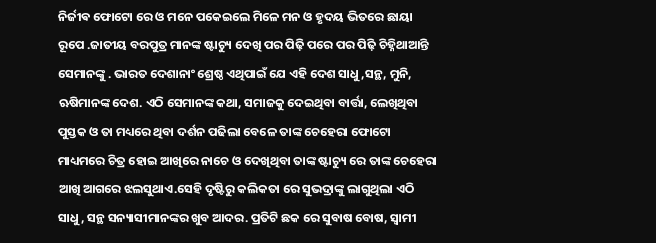ନିର୍ଜୀଵ ଫୋଟୋ ରେ ଓ ମନେ ପକେଇଲେ ମିଳେ ମନ ଓ ହୃଦୟ ଭିତରେ ଛାୟା ରୂପେ .ଜାତୀୟ ବରପୁତ୍ର ମାନଙ୍କ ଷ୍ଟାଚ୍ୟୁ ଦେଖି ପର ପିଢ଼ି ପରେ ପର ପିଢ଼ି ଚିହ୍ନିଥାଆନ୍ତି ସେମାନଙ୍କୁ . ଭାରତ ଦେଶାନାଂ ଶ୍ରେଷ୍ଠ ଏଥିପାଇଁ ଯେ ଏହି ଦେଶ ସାଧୁ,ସନ୍ଥ, ମୁନି, ଋଷିମାନଙ୍କ ଦେଶ. ଏଠି ସେମାନଙ୍କ କଥା, ସମାଜକୁ ଦେଇଥିବା ବାର୍ତ୍ତା, ଲେଖିଥିବା ପୁସ୍ତକ ଓ ତା ମଧ୍ୟରେ ଥିବା ଦର୍ଶନ ପଢିଲା ବେଳେ ତାଙ୍କ ଚେହେରା ଫୋଟୋ ମାଧ୍ୟମରେ ଚିତ୍ର ହୋଇ ଆଖିରେ ନାଚେ ଓ ଦେଖିଥିବା ତାଙ୍କ ଷ୍ଟାଚ୍ୟୁ ରେ ତାଙ୍କ ଚେହେରା ଆଖି ଆଗରେ ଝଲସୁଥାଏ.ସେହି ଦୃଷ୍ଟିରୁ କଲିକତା ରେ ସୁଭଦ୍ରାଙ୍କୁ ଲାଗୁଥିଲା ଏଠି ସାଧୁ, ସନ୍ଥ ସନ୍ୟାସୀମାନଙ୍କର ଖୁବ ଆଦର. ପ୍ରତିଟି ଛକ ରେ ସୁବାଷ ବୋଷ, ସ୍ୱାମୀ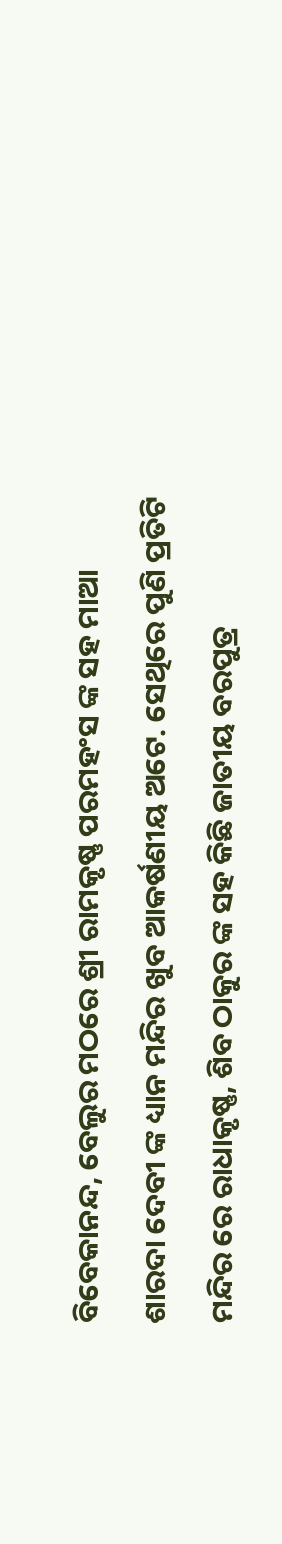ବିବେକାନନ୍ଦ, ବେଲୁର ମଠରେ ଶ୍ରୀ ରାମକୃଷ୍ଣ ପରମହଂସ ଙ୍କ ସହ ମାଆ ଶାରଦା ଦେବୀ ଙ୍କ ଧ୍ୟାନ ମନ୍ଦିର ଖୁବ ଆକର୍ଷଣୀୟ ଅଟେ. ସେଥିରେ ପୁଣି ପ୍ରତିଟି ମନ୍ଦିର ରେ ରାଧାକୃଷ୍ଣ, ଶିବ ଠାକୁର ଙ୍କ ସହ କିଛି ଜାତୀୟ ବରପୁତ୍ର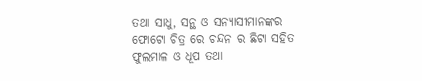ତଥା ସାଧୁ, ସନ୍ଥ ଓ ସନ୍ୟାସୀମାନଙ୍କର ଫୋଟୋ ଚିତ୍ର ରେ ଚନ୍ଦନ ର ଛିଟା ସହିତ ଫୁଲମାଳ ଓ ଧୂପ ତଥା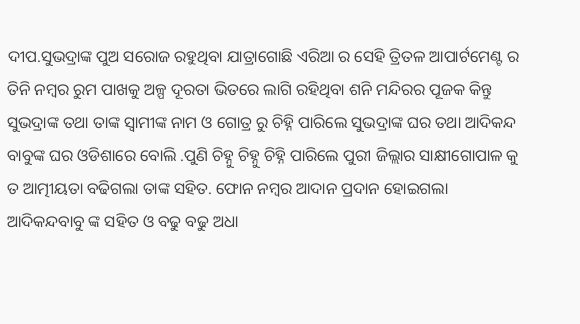ଦୀପ.ସୁଭଦ୍ରାଙ୍କ ପୁଅ ସରୋଜ ରହୁଥିବା ଯାତ୍ରାଗୋଛି ଏରିଆ ର ସେହି ତ୍ରିତଳ ଆପାର୍ଟମେଣ୍ଟ ର ତିନି ନମ୍ବର ରୁମ ପାଖକୁ ଅଳ୍ପ ଦୂରତା ଭିତରେ ଲାଗି ରହିଥିବା ଶନି ମନ୍ଦିରର ପୂଜକ କିନ୍ତୁ ସୁଭଦ୍ରାଙ୍କ ତଥା ତାଙ୍କ ସ୍ୱାମୀଙ୍କ ନାମ ଓ ଗୋତ୍ର ରୁ ଚିହ୍ନି ପାରିଲେ ସୁଭଦ୍ରାଙ୍କ ଘର ତଥା ଆଦିକନ୍ଦ ବାବୁଙ୍କ ଘର ଓଡିଶାରେ ବୋଲି .ପୁଣି ଚିହ୍ନୁ ଚିହ୍ନୁ ଚିହ୍ନି ପାରିଲେ ପୁରୀ ଜିଲ୍ଲାର ସାକ୍ଷୀଗୋପାଳ କୁ ତ ଆତ୍ମୀୟତା ବଢିଗଲା ତାଙ୍କ ସହିତ. ଫୋନ ନମ୍ବର ଆଦାନ ପ୍ରଦାନ ହୋଇଗଲା ଆଦିକନ୍ଦବାବୁ ଙ୍କ ସହିତ ଓ ବଢୁ ବଢୁ ଅଧା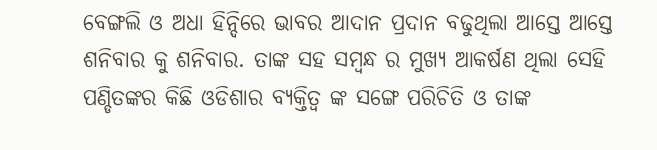ବେଙ୍ଗଲି ଓ ଅଧା ହିନ୍ଦିରେ ଭାବର ଆଦାନ ପ୍ରଦାନ ବଢୁଥିଲା ଆସ୍ତେ ଆସ୍ତେ ଶନିବାର କୁ ଶନିବାର. ତାଙ୍କ ସହ ସମ୍ବନ୍ଧ ର ମୁଖ୍ୟ ଆକର୍ଷଣ ଥିଲା ସେହି ପଣ୍ଡିତଙ୍କର କିଛି ଓଡିଶାର ବ୍ୟକ୍ତିତ୍ୱ ଙ୍କ ସଙ୍ଗେ ପରିଚିତି ଓ ତାଙ୍କ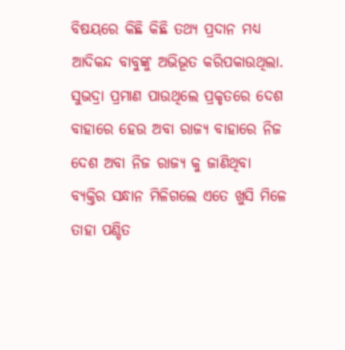ବିଷୟରେ କିଛି କିଛି ତଥ୍ୟ ପ୍ରଦାନ ମଧ୍ୟ ଆଦିକନ୍ଦ ବାବୁଙ୍କୁ ଅଭିଭୂତ କରିପକାଉଥିଲା. ସୁଭଦ୍ରା ପ୍ରମାଣ ପାଉଥିଲେ ପ୍ରକୃତରେ ଦେଶ ବାହାରେ ହେଉ ଅବା ରାଜ୍ୟ ବାହାରେ ନିଜ ଦେଶ ଅବା ନିଜ ରାଜ୍ୟ କୁ ଜାଣିଥିବା ବ୍ୟକ୍ତିର ସନ୍ଧାନ ମିଳିଗଲେ ଏତେ ଖୁସି ମିଳେ ତାହା ପଣ୍ଡିତ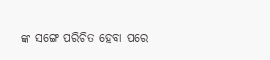ଙ୍କ ସଙ୍ଗେ ପରିଚିତ ହେବା ପରେ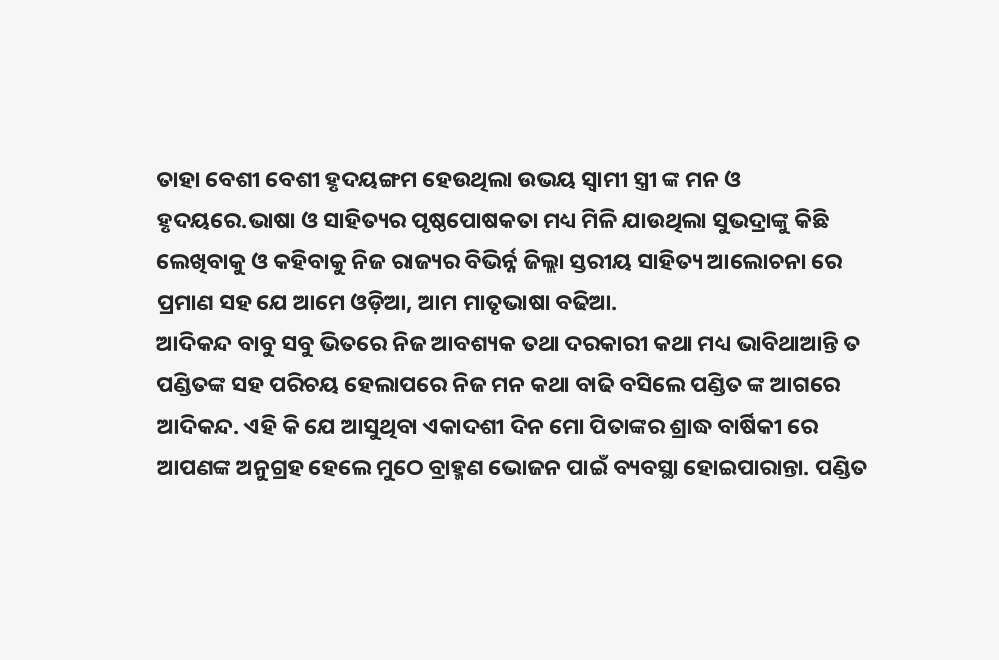ତାହା ବେଶୀ ବେଶୀ ହୃଦୟଙ୍ଗମ ହେଉଥିଲା ଉଭୟ ସ୍ୱାମୀ ସ୍ତ୍ରୀ ଙ୍କ ମନ ଓ ହୃଦୟରେ.ଭାଷା ଓ ସାହିତ୍ୟର ପୃଷ୍ଠପୋଷକତା ମଧ୍ୟ ମିଳି ଯାଉଥିଲା ସୁଭଦ୍ରାଙ୍କୁ କିଛି ଲେଖିବାକୁ ଓ କହିବାକୁ ନିଜ ରାଜ୍ୟର ବିଭିର୍ନ୍ନ ଜିଲ୍ଲା ସ୍ତରୀୟ ସାହିତ୍ୟ ଆଲୋଚନା ରେ ପ୍ରମାଣ ସହ ଯେ ଆମେ ଓଡ଼ିଆ, ଆମ ମାତୃଭାଷା ବଢିଆ.
ଆଦିକନ୍ଦ ବାବୁ ସବୁ ଭିତରେ ନିଜ ଆବଶ୍ୟକ ତଥା ଦରକାରୀ କଥା ମଧ୍ୟ ଭାବିଥାଆନ୍ତି ତ ପଣ୍ଡିତଙ୍କ ସହ ପରିଚୟ ହେଲାପରେ ନିଜ ମନ କଥା ବାଢି ବସିଲେ ପଣ୍ଡିତ ଙ୍କ ଆଗରେ ଆଦିକନ୍ଦ. ଏହି କି ଯେ ଆସୁଥିବା ଏକାଦଶୀ ଦିନ ମୋ ପିତାଙ୍କର ଶ୍ରାଦ୍ଧ ବାର୍ଷିକୀ ରେ ଆପଣଙ୍କ ଅନୁଗ୍ରହ ହେଲେ ମୁଠେ ବ୍ରାହ୍ମଣ ଭୋଜନ ପାଇଁ ବ୍ୟବସ୍ଥା ହୋଇପାରାନ୍ତା. ପଣ୍ଡିତ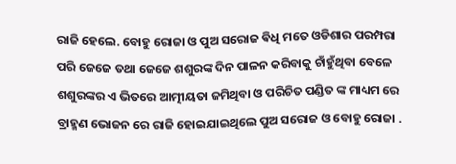ରାଜି ହେଲେ. ବୋହୁ ରୋଜା ଓ ପୁଅ ସରୋଜ ଵିଧି ମତେ ଓଡିଶାର ପରମ୍ପରା ପରି ଜେଜେ ତଥା ଜେଜେ ଶଶୁରଙ୍କ ଦିନ ପାଳନ କରିବାକୁ ଚାଁହୁଁଥିବା ବେଳେ ଶଶୁରଙ୍କର ଏ ଭିତରେ ଆତ୍ମୀୟତା ଜମିଥିବା ଓ ପରିଚିତ ପଣ୍ଡିତ ଙ୍କ ମାଧ୍ୟମ ରେ ବ୍ରାହ୍ମଣ ଭୋଜନ ରେ ରାଜି ହୋଇଯାଇଥିଲେ ପୁଅ ସରୋଜ ଓ ବୋହୁ ରୋଜା .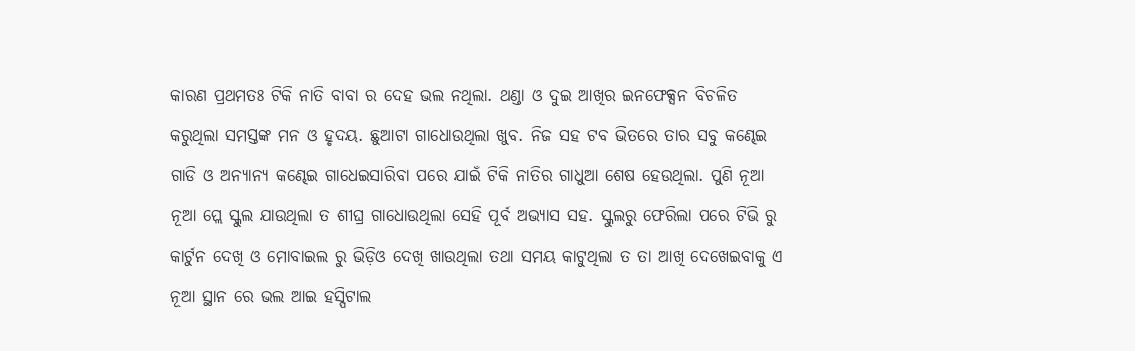କାରଣ ପ୍ରଥମତଃ ଟିକି ନାତି ବାବା ର ଦେହ ଭଲ ନଥିଲା. ଥଣ୍ଡା ଓ ଦୁଇ ଆଖିର ଇନଫେକ୍ସନ ବିଚଳିତ କରୁଥିଲା ସମସ୍ତଙ୍କ ମନ ଓ ହୃଦୟ. ଛୁଆଟା ଗାଧୋଉଥିଲା ଖୁବ. ନିଜ ସହ ଟବ ଭିତରେ ତାର ସବୁ କଣ୍ଢେଇ ଗାଡି ଓ ଅନ୍ୟାନ୍ୟ କଣ୍ଢେଇ ଗାଧେଇସାରିବା ପରେ ଯାଇଁ ଟିକି ନାତିର ଗାଧୁଆ ଶେଷ ହେଉଥିଲା. ପୁଣି ନୂଆ ନୂଆ ପ୍ଲେ ସ୍କୁଲ ଯାଉଥିଲା ତ ଶୀଘ୍ର ଗାଧୋଉଥିଲା ସେହି ପୂର୍ବ ଅଭ୍ୟାସ ସହ. ସ୍କୁଲରୁ ଫେରିଲା ପରେ ଟିଭି ରୁ କାର୍ଟୁନ ଦେଖି ଓ ମୋବାଇଲ ରୁ ଭିଡ଼ିଓ ଦେଖି ଖାଉଥିଲା ତଥା ସମୟ କାଟୁଥିଲା ତ ତା ଆଖି ଦେଖେଇବାକୁ ଏ ନୂଆ ସ୍ଥାନ ରେ ଭଲ ଆଇ ହସ୍ପିଟାଲ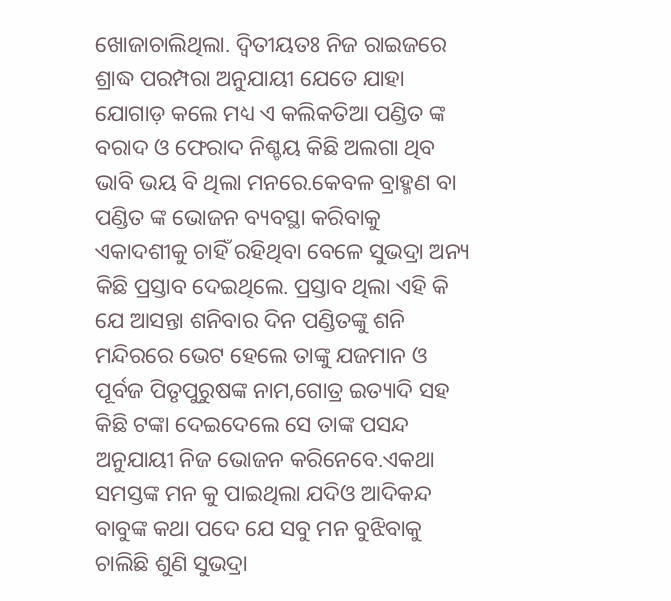ଖୋଜାଚାଲିଥିଲା. ଦ୍ୱିତୀୟତଃ ନିଜ ରାଇଜରେ ଶ୍ରାଦ୍ଧ ପରମ୍ପରା ଅନୁଯାୟୀ ଯେତେ ଯାହା ଯୋଗାଡ଼ କଲେ ମଧ୍ୟ ଏ କଲିକତିଆ ପଣ୍ଡିତ ଙ୍କ ବରାଦ ଓ ଫେରାଦ ନିଶ୍ଚୟ କିଛି ଅଲଗା ଥିବ ଭାବି ଭୟ ବି ଥିଲା ମନରେ.କେବଳ ବ୍ରାହ୍ମଣ ବା ପଣ୍ଡିତ ଙ୍କ ଭୋଜନ ବ୍ୟବସ୍ଥା କରିବାକୁ ଏକାଦଶୀକୁ ଚାହିଁ ରହିଥିବା ବେଳେ ସୁଭଦ୍ରା ଅନ୍ୟ କିଛି ପ୍ରସ୍ତାବ ଦେଇଥିଲେ. ପ୍ରସ୍ତାବ ଥିଲା ଏହି କି ଯେ ଆସନ୍ତା ଶନିବାର ଦିନ ପଣ୍ଡିତଙ୍କୁ ଶନି ମନ୍ଦିରରେ ଭେଟ ହେଲେ ତାଙ୍କୁ ଯଜମାନ ଓ ପୂର୍ବଜ ପିତୃପୁରୁଷଙ୍କ ନାମ,ଗୋତ୍ର ଇତ୍ୟାଦି ସହ କିଛି ଟଙ୍କା ଦେଇଦେଲେ ସେ ତାଙ୍କ ପସନ୍ଦ ଅନୁଯାୟୀ ନିଜ ଭୋଜନ କରିନେବେ.ଏକଥା ସମସ୍ତଙ୍କ ମନ କୁ ପାଇଥିଲା ଯଦିଓ ଆଦିକନ୍ଦ ବାବୁଙ୍କ କଥା ପଦେ ଯେ ସବୁ ମନ ବୁଝିବାକୁ ଚାଲିଛି ଶୁଣି ସୁଭଦ୍ରା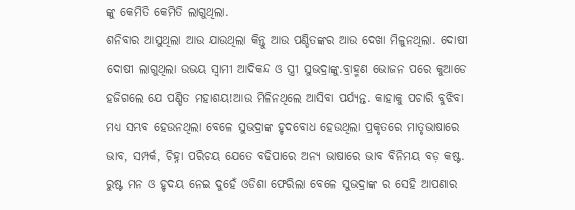ଙ୍କୁ କେମିତି କେମିତି ଲାଗୁଥିଲା.
ଶନିବାର ଆସୁଥିଲା ଆଉ ଯାଉଥିଲା କିନ୍ତୁ ଆଉ ପଣ୍ଡିତଙ୍କର ଆଉ ଦେଖା ମିଳୁନଥିଲା. ଦୋଷୀ ଦୋଷୀ ଲାଗୁଥିଲା ଉଭୟ ସ୍ୱାମୀ ଆଦିକନ୍ଦ ଓ ସ୍ତ୍ରୀ ସୁଭଦ୍ରାଙ୍କୁ.ବ୍ରାହ୍ମଣ ଭୋଜନ ପରେ କୁଆଡେ ହଜିଗଲେ ଯେ ପଣ୍ଡିତ ମହାଶୟ!ଆଉ ମିଳିନଥିଲେ ଆସିବା ପର୍ଯ୍ୟନ୍ତ. କାହାକୁ ପଚାରି ବୁଝିବା ମଧ୍ୟ ସମ୍ଭବ ହେଉନଥିଲା ବେଳେ ସୁଭଦ୍ରାଙ୍କ ହୃଦବୋଧ ହେଉଥିଲା ପ୍ରକୃତରେ ମାତୃଭାଷାରେ ଭାବ, ସମ୍ପର୍କ, ଚିହ୍ନା ପରିଚୟ ଯେତେ ବଢିପାରେ ଅନ୍ୟ ଭାଷାରେ ଭାବ ବିନିମୟ ବଡ଼ କଷ୍ଟ. ରୁଷ୍ଟ ମନ ଓ ହୃଦୟ ନେଇ ଦୁହେଁ ଓଡିଶା ଫେରିଲା ବେଳେ ସୁଭଦ୍ରାଙ୍କ ର ସେହି ଆପଣାର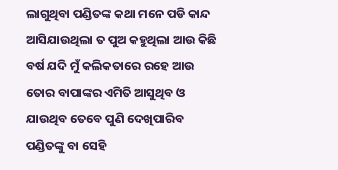ଲାଗୁଥିବା ପଣ୍ଡିତଙ୍କ କଥା ମନେ ପଡି କାନ୍ଦ ଆସିଯାଉଥିଲା ତ ପୁଅ କହୁଥିଲା ଆଉ କିଛି ବର୍ଷ ଯଦି ମୁଁ କଲିକତାରେ ରହେ ଆଉ ତୋର ବାପାଙ୍କର ଏମିତି ଆସୁଥିବ ଓ ଯାଉଥିବ ତେବେ ପୁଣି ଦେଖିପାରିବ ପଣ୍ଡିତଙ୍କୁ ବା ସେହି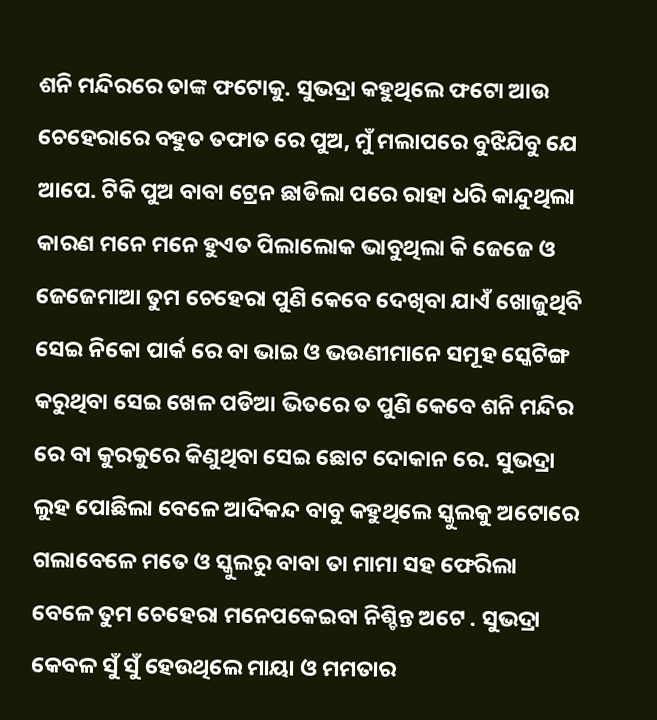ଶନି ମନ୍ଦିରରେ ତାଙ୍କ ଫଟୋକୁ. ସୁଭଦ୍ରା କହୁଥିଲେ ଫଟୋ ଆଉ ଚେହେରାରେ ବହୁତ ତଫାତ ରେ ପୁଅ, ମୁଁ ମଲାପରେ ବୁଝିଯିବୁ ଯେ ଆପେ. ଟିକି ପୁଅ ବାବା ଟ୍ରେନ ଛାଡିଲା ପରେ ରାହା ଧରି କାନ୍ଦୁଥିଲା କାରଣ ମନେ ମନେ ହୁଏତ ପିଲାଲୋକ ଭାବୁଥିଲା କି ଜେଜେ ଓ ଜେଜେମାଆ ତୁମ ଚେହେରା ପୁଣି କେବେ ଦେଖିବା ଯାଏଁ ଖୋଜୁଥିବି ସେଇ ନିକୋ ପାର୍କ ରେ ବା ଭାଇ ଓ ଭଉଣୀମାନେ ସମୂହ ସ୍କେଟିଙ୍ଗ କରୁଥିବା ସେଇ ଖେଳ ପଡିଆ ଭିତରେ ତ ପୁଣି କେବେ ଶନି ମନ୍ଦିର ରେ ବା କୁରକୁରେ କିଣୁଥିବା ସେଇ ଛୋଟ ଦୋକାନ ରେ. ସୁଭଦ୍ରା ଲୁହ ପୋଛିଲା ବେଳେ ଆଦିକନ୍ଦ ବାବୁ କହୁଥିଲେ ସ୍କୁଲକୁ ଅଟୋରେ ଗଲାବେଳେ ମତେ ଓ ସ୍କୁଲରୁ ବାବା ତା ମାମା ସହ ଫେରିଲା ବେଳେ ତୁମ ଚେହେରା ମନେପକେଇବା ନିଶ୍ଚିନ୍ତ ଅଟେ . ସୁଭଦ୍ରା କେବଳ ସୁଁ ସୁଁ ହେଉଥିଲେ ମାୟା ଓ ମମତାର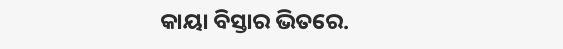କାୟା ବିସ୍ତାର ଭିତରେ.